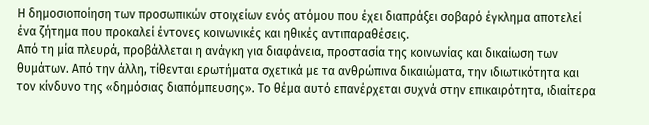Η δημοσιοποίηση των προσωπικών στοιχείων ενός ατόμου που έχει διαπράξει σοβαρό έγκλημα αποτελεί ένα ζήτημα που προκαλεί έντονες κοινωνικές και ηθικές αντιπαραθέσεις.
Από τη μία πλευρά, προβάλλεται η ανάγκη για διαφάνεια, προστασία της κοινωνίας και δικαίωση των θυμάτων. Από την άλλη, τίθενται ερωτήματα σχετικά με τα ανθρώπινα δικαιώματα, την ιδιωτικότητα και τον κίνδυνο της «δημόσιας διαπόμπευσης». Το θέμα αυτό επανέρχεται συχνά στην επικαιρότητα, ιδιαίτερα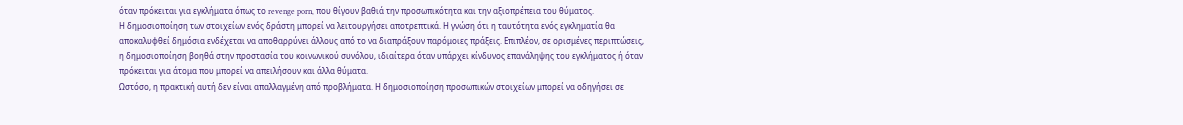όταν πρόκειται για εγκλήματα όπως το revenge porn, που θίγουν βαθιά την προσωπικότητα και την αξιοπρέπεια του θύματος.
Η δημοσιοποίηση των στοιχείων ενός δράστη μπορεί να λειτουργήσει αποτρεπτικά. Η γνώση ότι η ταυτότητα ενός εγκληματία θα αποκαλυφθεί δημόσια ενδέχεται να αποθαρρύνει άλλους από το να διαπράξουν παρόμοιες πράξεις. Επιπλέον, σε ορισμένες περιπτώσεις, η δημοσιοποίηση βοηθά στην προστασία του κοινωνικού συνόλου, ιδιαίτερα όταν υπάρχει κίνδυνος επανάληψης του εγκλήματος ή όταν πρόκειται για άτομα που μπορεί να απειλήσουν και άλλα θύματα.
Ωστόσο, η πρακτική αυτή δεν είναι απαλλαγμένη από προβλήματα. Η δημοσιοποίηση προσωπικών στοιχείων μπορεί να οδηγήσει σε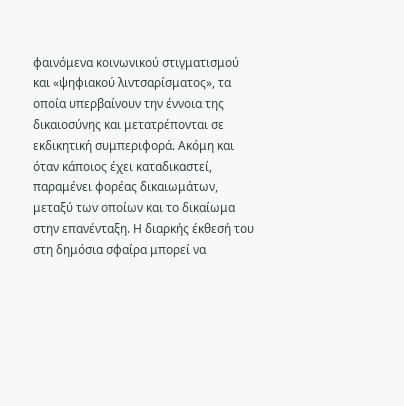φαινόμενα κοινωνικού στιγματισμού και «ψηφιακού λιντσαρίσματος», τα οποία υπερβαίνουν την έννοια της δικαιοσύνης και μετατρέπονται σε εκδικητική συμπεριφορά. Ακόμη και όταν κάποιος έχει καταδικαστεί, παραμένει φορέας δικαιωμάτων, μεταξύ των οποίων και το δικαίωμα στην επανένταξη. Η διαρκής έκθεσή του στη δημόσια σφαίρα μπορεί να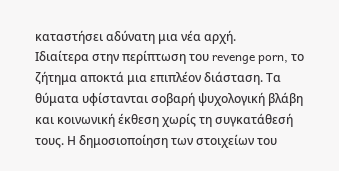καταστήσει αδύνατη μια νέα αρχή.
Ιδιαίτερα στην περίπτωση του revenge porn, το ζήτημα αποκτά μια επιπλέον διάσταση. Τα θύματα υφίστανται σοβαρή ψυχολογική βλάβη και κοινωνική έκθεση χωρίς τη συγκατάθεσή τους. Η δημοσιοποίηση των στοιχείων του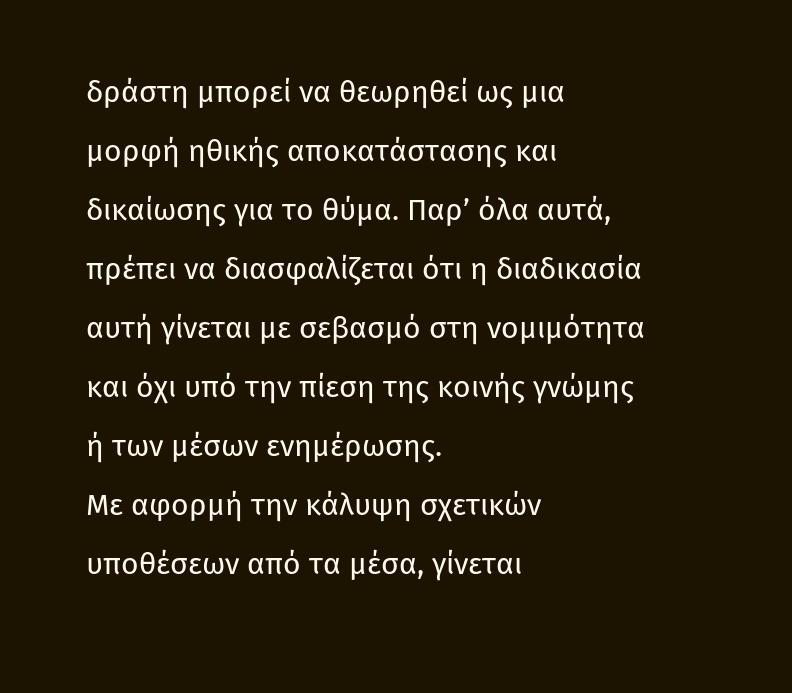δράστη μπορεί να θεωρηθεί ως μια μορφή ηθικής αποκατάστασης και δικαίωσης για το θύμα. Παρ’ όλα αυτά, πρέπει να διασφαλίζεται ότι η διαδικασία αυτή γίνεται με σεβασμό στη νομιμότητα και όχι υπό την πίεση της κοινής γνώμης ή των μέσων ενημέρωσης.
Με αφορμή την κάλυψη σχετικών υποθέσεων από τα μέσα, γίνεται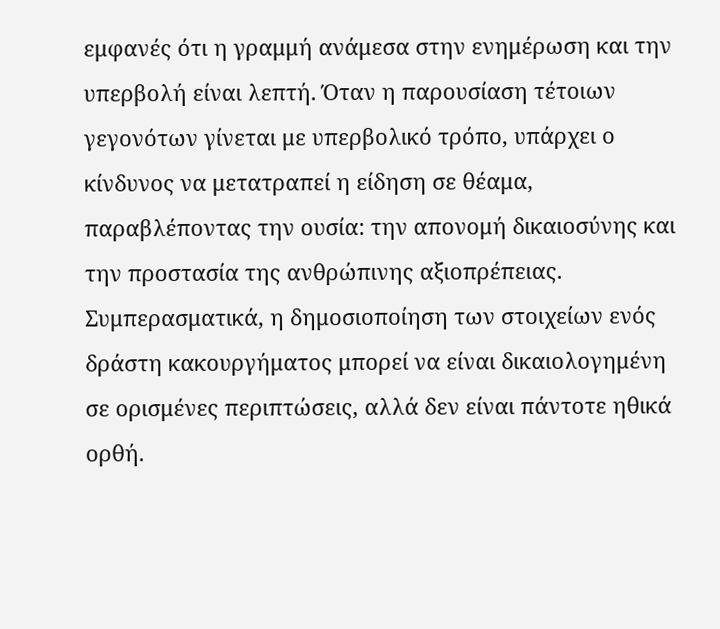εμφανές ότι η γραμμή ανάμεσα στην ενημέρωση και την υπερβολή είναι λεπτή. Όταν η παρουσίαση τέτοιων γεγονότων γίνεται με υπερβολικό τρόπο, υπάρχει ο κίνδυνος να μετατραπεί η είδηση σε θέαμα, παραβλέποντας την ουσία: την απονομή δικαιοσύνης και την προστασία της ανθρώπινης αξιοπρέπειας.
Συμπερασματικά, η δημοσιοποίηση των στοιχείων ενός δράστη κακουργήματος μπορεί να είναι δικαιολογημένη σε ορισμένες περιπτώσεις, αλλά δεν είναι πάντοτε ηθικά ορθή.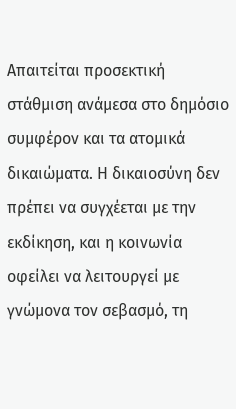Απαιτείται προσεκτική στάθμιση ανάμεσα στο δημόσιο συμφέρον και τα ατομικά δικαιώματα. Η δικαιοσύνη δεν πρέπει να συγχέεται με την εκδίκηση, και η κοινωνία οφείλει να λειτουργεί με γνώμονα τον σεβασμό, τη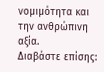νομιμότητα και την ανθρώπινη αξία.
Διαβάστε επίσης: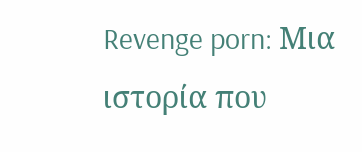Revenge porn: Μια ιστορία που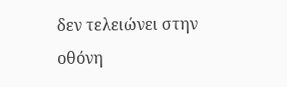δεν τελειώνει στην οθόνη